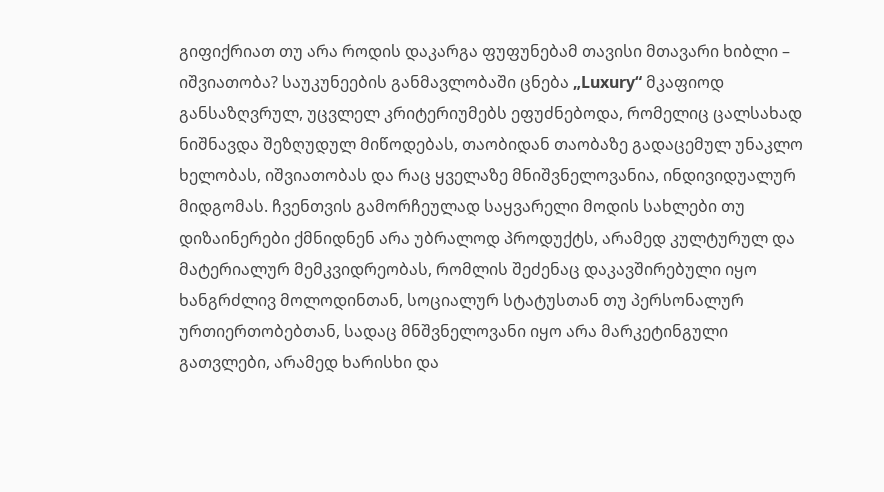გიფიქრიათ თუ არა როდის დაკარგა ფუფუნებამ თავისი მთავარი ხიბლი – იშვიათობა? საუკუნეების განმავლობაში ცნება „Luxury“ მკაფიოდ განსაზღვრულ, უცვლელ კრიტერიუმებს ეფუძნებოდა, რომელიც ცალსახად ნიშნავდა შეზღუდულ მიწოდებას, თაობიდან თაობაზე გადაცემულ უნაკლო ხელობას, იშვიათობას და რაც ყველაზე მნიშვნელოვანია, ინდივიდუალურ მიდგომას. ჩვენთვის გამორჩეულად საყვარელი მოდის სახლები თუ დიზაინერები ქმნიდნენ არა უბრალოდ პროდუქტს, არამედ კულტურულ და მატერიალურ მემკვიდრეობას, რომლის შეძენაც დაკავშირებული იყო ხანგრძლივ მოლოდინთან, სოციალურ სტატუსთან თუ პერსონალურ ურთიერთობებთან, სადაც მნშვნელოვანი იყო არა მარკეტინგული გათვლები, არამედ ხარისხი და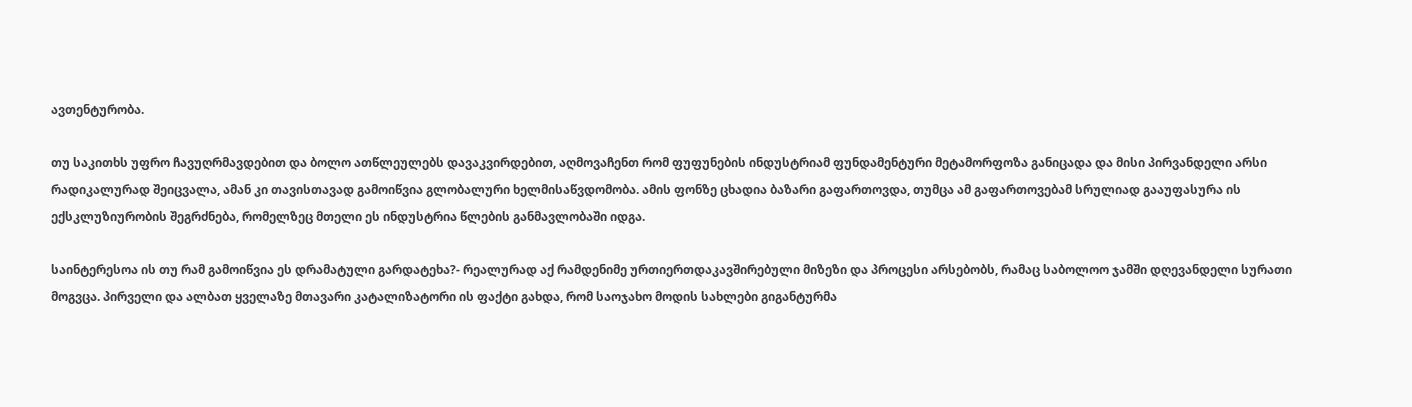ავთენტურობა.

თუ საკითხს უფრო ჩავუღრმავდებით და ბოლო ათწლეულებს დავაკვირდებით, აღმოვაჩენთ რომ ფუფუნების ინდუსტრიამ ფუნდამენტური მეტამორფოზა განიცადა და მისი პირვანდელი არსი რადიკალურად შეიცვალა, ამან კი თავისთავად გამოიწვია გლობალური ხელმისაწვდომობა. ამის ფონზე ცხადია ბაზარი გაფართოვდა, თუმცა ამ გაფართოვებამ სრულიად გააუფასურა ის ექსკლუზიურობის შეგრძნება, რომელზეც მთელი ეს ინდუსტრია წლების განმავლობაში იდგა.

საინტერესოა ის თუ რამ გამოიწვია ეს დრამატული გარდატეხა?- რეალურად აქ რამდენიმე ურთიერთდაკავშირებული მიზეზი და პროცესი არსებობს, რამაც საბოლოო ჯამში დღევანდელი სურათი მოგვცა. პირველი და ალბათ ყველაზე მთავარი კატალიზატორი ის ფაქტი გახდა, რომ საოჯახო მოდის სახლები გიგანტურმა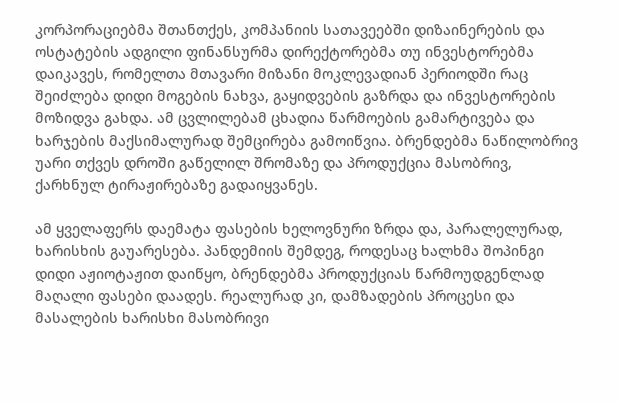კორპორაციებმა შთანთქეს, კომპანიის სათავეებში დიზაინერების და ოსტატების ადგილი ფინანსურმა დირექტორებმა თუ ინვესტორებმა დაიკავეს, რომელთა მთავარი მიზანი მოკლევადიან პერიოდში რაც შეიძლება დიდი მოგების ნახვა, გაყიდვების გაზრდა და ინვესტორების მოზიდვა გახდა. ამ ცვლილებამ ცხადია წარმოების გამარტივება და ხარჯების მაქსიმალურად შემცირება გამოიწვია. ბრენდებმა ნაწილობრივ უარი თქვეს დროში გაწელილ შრომაზე და პროდუქცია მასობრივ, ქარხნულ ტირაჟირებაზე გადაიყვანეს.

ამ ყველაფერს დაემატა ფასების ხელოვნური ზრდა და, პარალელურად, ხარისხის გაუარესება. პანდემიის შემდეგ, როდესაც ხალხმა შოპინგი დიდი აჟიოტაჟით დაიწყო, ბრენდებმა პროდუქციას წარმოუდგენლად მაღალი ფასები დაადეს. რეალურად კი, დამზადების პროცესი და მასალების ხარისხი მასობრივი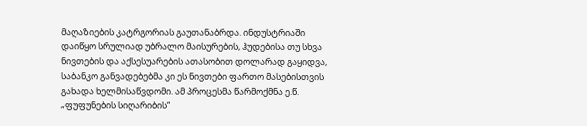მაღაზიების კატრგორიას გაუთანაბრდა. ინდუსტრიაში დაიწყო სრულიად უბრალო მაისურების, ჰუდებისა თუ სხვა ნივთების და აქსესუარების ათასობით დოლარად გაყიდვა, საბანკო განვადებებმა კი ეს ნივთები ფართო მასებისთვის გახადა ხელმისაწვდომი. ამ პროცესმა წარმოქმნა ე.წ. „ფუფუნების სიღარიბის“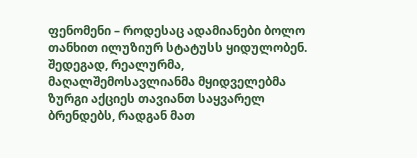ფენომენი – როდესაც ადამიანები ბოლო თანხით ილუზიურ სტატუსს ყიდულობენ. შედეგად, რეალურმა, მაღალშემოსავლიანმა მყიდველებმა ზურგი აქციეს თავიანთ საყვარელ ბრენდებს, რადგან მათ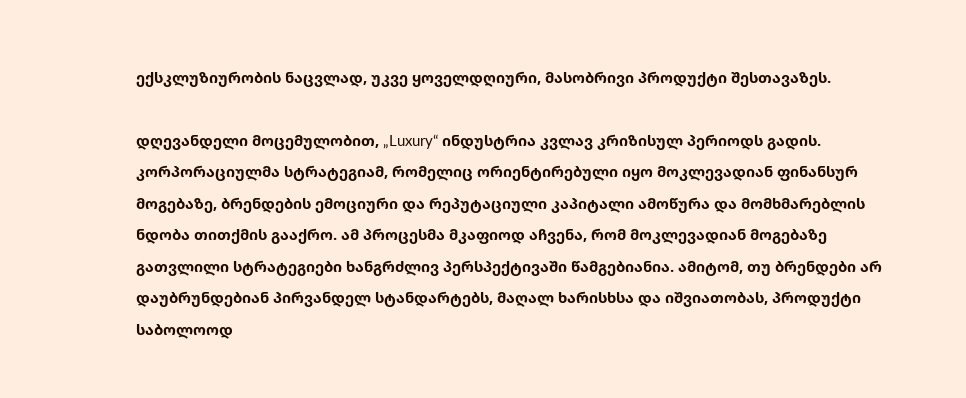ექსკლუზიურობის ნაცვლად, უკვე ყოველდღიური, მასობრივი პროდუქტი შესთავაზეს.

დღევანდელი მოცემულობით, „Luxury“ ინდუსტრია კვლავ კრიზისულ პერიოდს გადის. კორპორაციულმა სტრატეგიამ, რომელიც ორიენტირებული იყო მოკლევადიან ფინანსურ მოგებაზე, ბრენდების ემოციური და რეპუტაციული კაპიტალი ამოწურა და მომხმარებლის ნდობა თითქმის გააქრო. ამ პროცესმა მკაფიოდ აჩვენა, რომ მოკლევადიან მოგებაზე გათვლილი სტრატეგიები ხანგრძლივ პერსპექტივაში წამგებიანია. ამიტომ, თუ ბრენდები არ დაუბრუნდებიან პირვანდელ სტანდარტებს, მაღალ ხარისხსა და იშვიათობას, პროდუქტი საბოლოოდ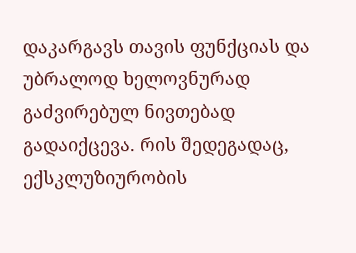დაკარგავს თავის ფუნქციას და უბრალოდ ხელოვნურად გაძვირებულ ნივთებად გადაიქცევა. რის შედეგადაც, ექსკლუზიურობის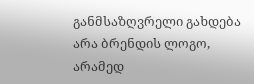განმსაზღვრელი გახდება არა ბრენდის ლოგო, არამედ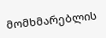მომხმარებლის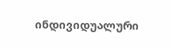ინდივიდუალური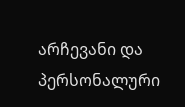არჩევანი და პერსონალური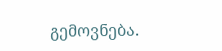გემოვნება.